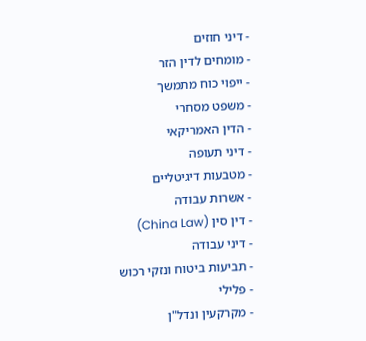- דיני חוזים
- מומחים לדין הזר
- ייפוי כוח מתמשך
- משפט מסחרי
- הדין האמריקאי
- דיני תעופה
- מטבעות דיגיטליים
- אשרות עבודה
- דין סין (China Law)
- דיני עבודה
- תביעות ביטוח ונזקי רכוש
- פלילי
- מקרקעין ונדל"ן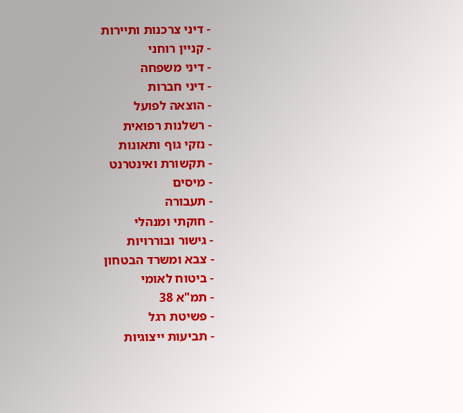- דיני צרכנות ותיירות
- קניין רוחני
- דיני משפחה
- דיני חברות
- הוצאה לפועל
- רשלנות רפואית
- נזקי גוף ותאונות
- תקשורת ואינטרנט
- מיסים
- תעבורה
- חוקתי ומנהלי
- גישור ובוררויות
- צבא ומשרד הבטחון
- ביטוח לאומי
- תמ"א 38
- פשיטת רגל
- תביעות ייצוגיות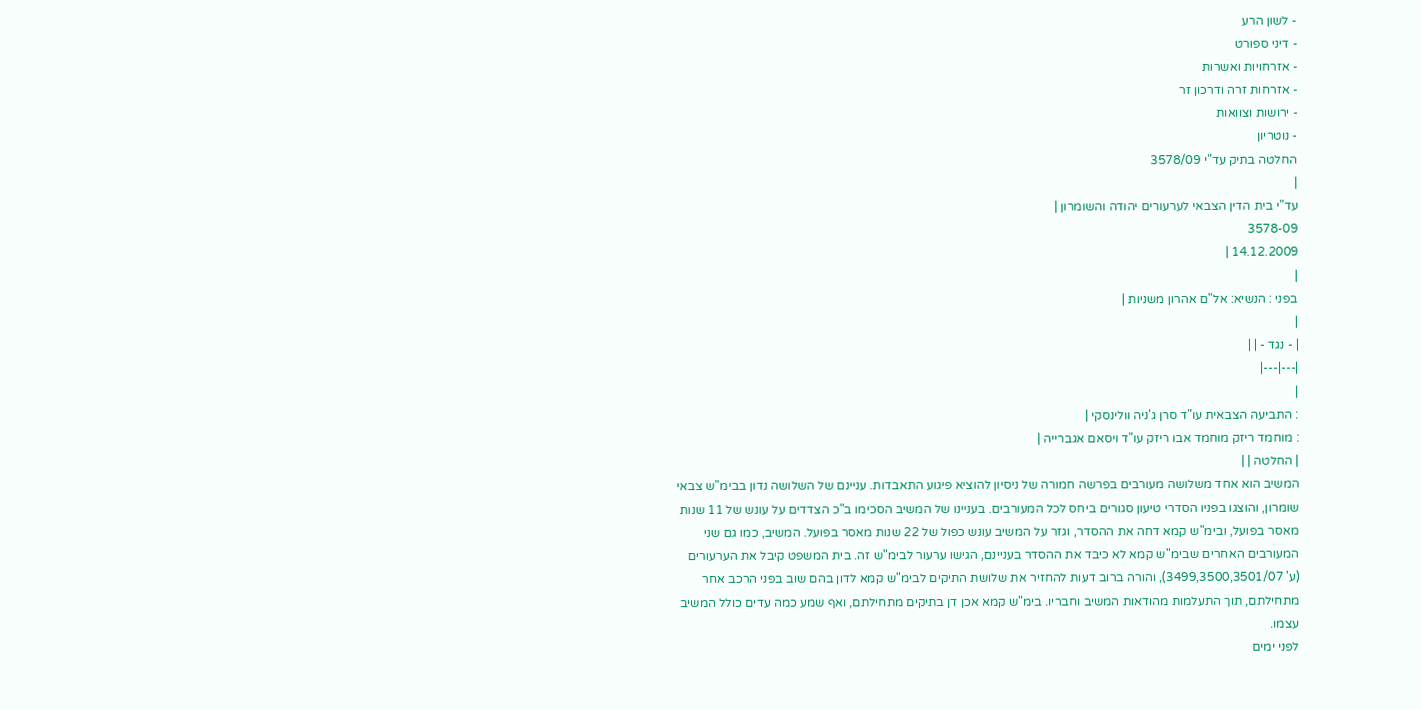- לשון הרע
- דיני ספורט
- אזרחויות ואשרות
- אזרחות זרה ודרכון זר
- ירושות וצוואות
- נוטריון
החלטה בתיק עד"י 3578/09
|
עד"י בית הדין הצבאי לערעורים יהודה והשומרון |
3578-09
14.12.2009 |
|
בפני : הנשיא: אל"ם אהרון משניות |
|
| - נגד - | |
|---|---|
|
: התביעה הצבאית עו"ד סרן ג'ניה וולינסקי |
: מוחמד ריזק מוחמד אבו ריזק עו"ד ויסאם אגברייה |
| החלטה | |
המשיב הוא אחד משלושה מעורבים בפרשה חמורה של ניסיון להוציא פיגוע התאבדות. עניינם של השלושה נדון בבימ"ש צבאי שומרון, והוצגו בפניו הסדרי טיעון סגורים ביחס לכל המעורבים. בעניינו של המשיב הסכימו ב"כ הצדדים על עונש של 11 שנות מאסר בפועל, ובימ"ש קמא דחה את ההסדר, וגזר על המשיב עונש כפול של 22 שנות מאסר בפועל. המשיב, כמו גם שני המעורבים האחרים שבימ"ש קמא לא כיבד את ההסדר בעניינם, הגישו ערעור לבימ"ש זה. בית המשפט קיבל את הערעורים (ע' 3499,3500,3501/07), והורה ברוב דעות להחזיר את שלושת התיקים לבימ"ש קמא לדון בהם שוב בפני הרכב אחר מתחילתם, תוך התעלמות מהודאות המשיב וחבריו. בימ"ש קמא אכן דן בתיקים מתחילתם, ואף שמע כמה עדים כולל המשיב עצמו.
לפני ימים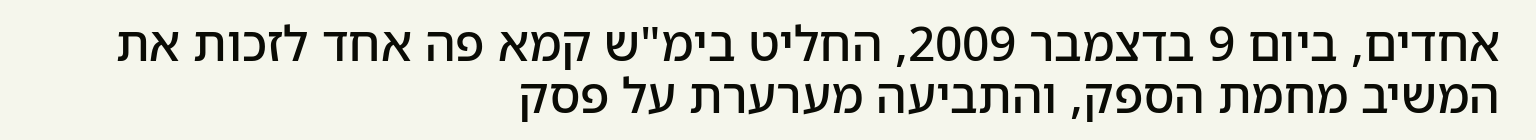אחדים, ביום 9 בדצמבר 2009, החליט בימ"ש קמא פה אחד לזכות את המשיב מחמת הספק, והתביעה מערערת על פסק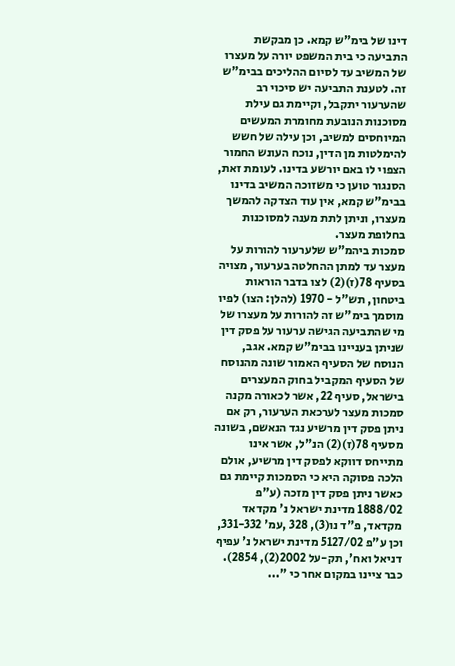דינו של בימ"ש קמא. כן מבקשת התביעה כי בית המשפט יורה על מעצרו של המשיב עד לסיום ההליכים בבימ"ש זה. לטענת התביעה יש סיכוי רב שהערעור יתקבל, וקיימת גם עילת מסוכנות הנובעת מחומרת המעשים המיוחסים למשיב, וכן עילה של חשש להימלטות מן הדין, נוכח העונש החמור הצפוי לו באם יורשע בדינו. לעומת זאת, הסנגור טוען כי משזוכה המשיב בדינו בבימ"ש קמא, אין עוד הצדקה להמשך מעצרו, וניתן לתת מענה למסוכנות בחלופת מעצר.
סמכות ביהמ"ש שלערעור להורות על מעצר עד למתן ההחלטה בערעור, מצויה בסעיף 78(ז)(2) לצו בדבר הוראות ביטחון, תש"ל - 1970 (להלן: הצו) לפיו מוסמך בימ"ש זה להורות על מעצרו של מי שהתביעה הגישה ערעור על פסק דין שניתן בעניינו בבימ"ש קמא. אגב, הנוסח של הסעיף האמור שונה מהנוסח של הסעיף המקביל בחוק המעצרים בישראל, סעיף 22, אשר לכאורה מקנה סמכות מעצר לערכאת הערעור, רק אם ניתן פסק דין מרשיע נגד הנאשם, בשונה מסעיף 78(ז)(2) הנ"ל, אשר אינו מתייחס דווקא לפסק דין מרשיע, אולם הלכה פסוקה היא כי הסמכות קיימת גם כאשר ניתן פסק דין מזכה (ע"פ 1888/02 מדינת ישראל נ' מקדאד מקדאד, פ"ד נו(3), 328 ,עמ' 331-332, וכן ע"פ 5127/02 מדינת ישראל נ' עפיף דניאל ואח', תק-על 2002(2), 2854).
כבר ציינו במקום אחר כי "...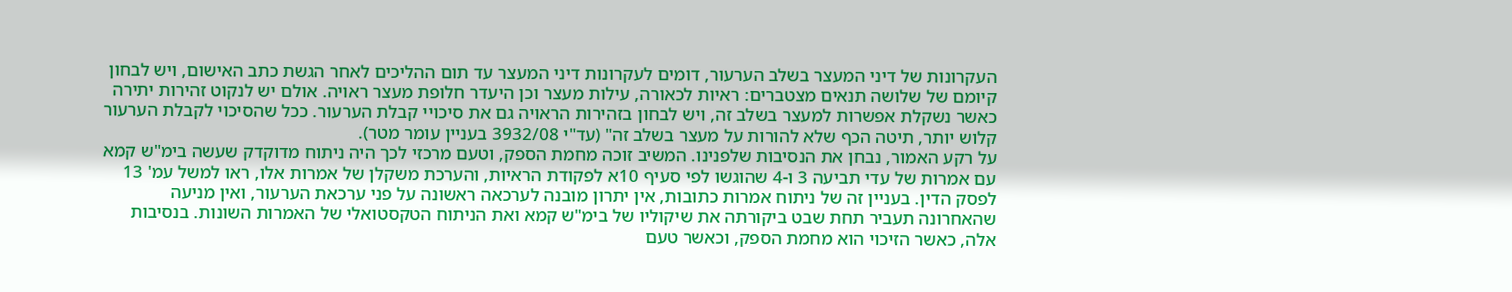העקרונות של דיני המעצר בשלב הערעור, דומים לעקרונות דיני המעצר עד תום ההליכים לאחר הגשת כתב האישום, ויש לבחון קיומם של שלושה תנאים מצטברים: ראיות לכאורה, עילות מעצר וכן היעדר חלופת מעצר ראויה. אולם יש לנקוט זהירות יתירה כאשר נשקלת אפשרות למעצר בשלב זה, ויש לבחון בזהירות הראויה גם את סיכויי קבלת הערעור. ככל שהסיכוי לקבלת הערעור קלוש יותר, תיטה הכף שלא להורות על מעצר בשלב זה" (עד"י 3932/08 בעניין עומר מטר).
על רקע האמור, נבחן את הנסיבות שלפנינו. המשיב זוכה מחמת הספק, וטעם מרכזי לכך היה ניתוח מדוקדק שעשה בימ"ש קמא עם אמרות של עדי תביעה 3 ו-4 שהוגשו לפי סעיף 10א לפקודת הראיות, והערכת משקלן של אמרות אלו, ראו למשל עמ' 13 לפסק הדין. בעניין זה של ניתוח אמרות כתובות, אין יתרון מובנה לערכאה ראשונה על פני ערכאת הערעור, ואין מניעה שהאחרונה תעביר תחת שבט ביקורתה את שיקוליו של בימ"ש קמא ואת הניתוח הטקסטואלי של האמרות השונות. בנסיבות אלה, כאשר הזיכוי הוא מחמת הספק, וכאשר טעם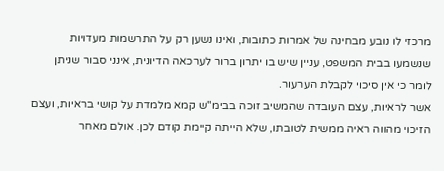מרכזי לו נובע מבחינה של אמרות כתובות, ואינו נשען רק על התרשמות מעדויות שנשמעו בבית המשפט, עניין שיש בו יתרון ברור לערכאה הדיונית, אינני סבור שניתן לומר כי אין סיכוי לקבלת הערעור.
אשר לראיות, עצם העובדה שהמשיב זוכה בבימ"ש קמא מלמדת על קושי בראיות, ועצם הזיכוי מהווה ראיה ממשית לטובתו, שלא הייתה קיימת קודם לכן. אולם מאחר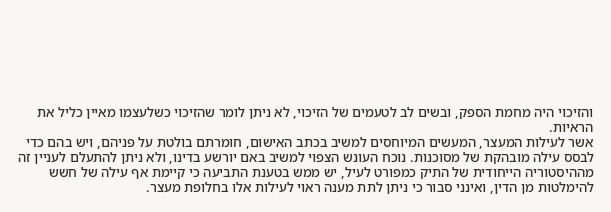והזיכוי היה מחמת הספק, ובשים לב לטעמים של הזיכוי, לא ניתן לומר שהזיכוי כשלעצמו מאיין כליל את הראיות.
אשר לעילות המעצר, המעשים המיוחסים למשיב בכתב האישום, חומרתם בולטת על פניהם, ויש בהם כדי לבסס עילה מובהקת של מסוכנות. נוכח העונש הצפוי למשיב באם יורשע בדינו, ולא ניתן להתעלם לעניין זה מההיסטוריה הייחודית של התיק כמפורט לעיל, יש ממש בטענת התביעה כי קיימת אף עילה של חשש להימלטות מן הדין, ואינני סבור כי ניתן לתת מענה ראוי לעילות אלו בחלופת מעצר.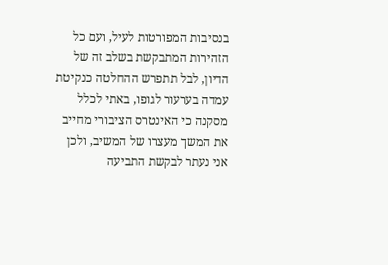בנסיבות המפורטות לעיל, ועם כל הזהירות המתבקשת בשלב זה של הדיון, לבל תתפרש ההחלטה כנקיטת עמדה בערעור לגופו, באתי לכלל מסקנה כי האינטרס הציבורי מחייב את המשך מעצרו של המשיב, ולכן אני נעתר לבקשת התביעה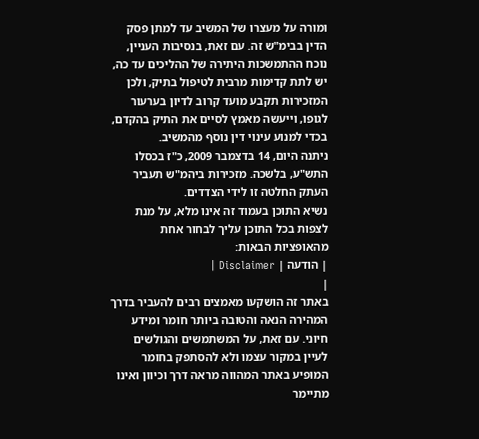ומורה על מעצרו של המשיב עד למתן פסק הדין בבימ"ש זה. עם זאת, בנסיבות העניין, נוכח ההתמשכות היתירה של ההליכים עד כה, יש לתת קדימות מרבית לטיפול בתיק, ולכן המזכירות תקבע מועד קרוב לדיון בערעור לגופו, וייעשה מאמץ לסיים את התיק בהקדם, בכדי למנוע עינוי דין נוסף מהמשיב.
ניתנה היום, 14 בדצמבר 2009, כ"ז בכסלו התש"ע, בלשכה. מזכירות ביהמ"ש תעביר העתק החלטה זו לידי הצדדים.
נשיא התוכן בעמוד זה אינו מלא, על מנת לצפות בכל התוכן עליך לבחור אחת מהאופציות הבאות:
| הודעה | Disclaimer |
|
באתר זה הושקעו מאמצים רבים להעביר בדרך המהירה הנאה והטובה ביותר חומר ומידע חיוני. עם זאת, על המשתמשים והגולשים לעיין במקור עצמו ולא להסתפק בחומר המופיע באתר המהווה מראה דרך וכיוון ואינו מתיימר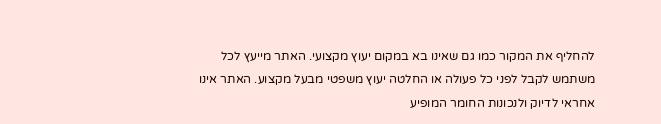להחליף את המקור כמו גם שאינו בא במקום יעוץ מקצועי. האתר מייעץ לכל משתמש לקבל לפני כל פעולה או החלטה יעוץ משפטי מבעל מקצוע. האתר אינו אחראי לדיוק ולנכונות החומר המופיע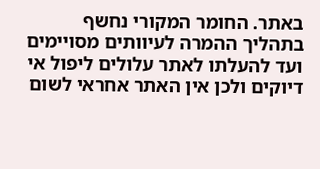באתר. החומר המקורי נחשף בתהליך ההמרה לעיוותים מסויימים ועד להעלתו לאתר עלולים ליפול אי דיוקים ולכן אין האתר אחראי לשום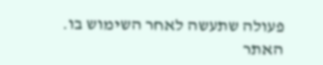פעולה שתעשה לאחר השימוש בו. האתר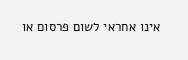אינו אחראי לשום פרסום או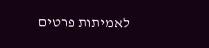לאמיתות פרטים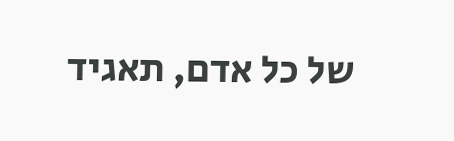של כל אדם, תאגיד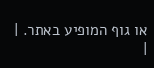או גוף המופיע באתר. |
|